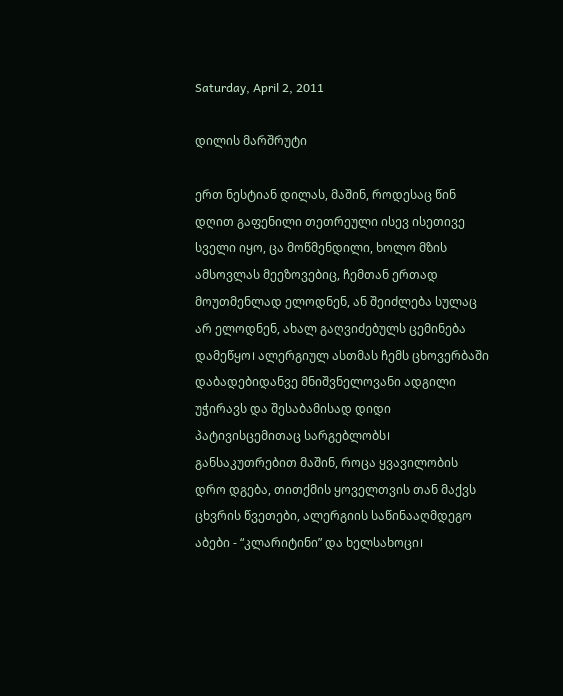Saturday, April 2, 2011

დილის მარშრუტი

ერთ ნესტიან დილას, მაშინ, როდესაც წინ დღით გაფენილი თეთრეული ისევ ისეთივე სველი იყო, ცა მოწმენდილი, ხოლო მზის ამსოვლას მეეზოვებიც, ჩემთან ერთად მოუთმენლად ელოდნენ, ან შეიძლება სულაც არ ელოდნენ, ახალ გაღვიძებულს ცემინება დამეწყო। ალერგიულ ასთმას ჩემს ცხოვერბაში დაბადებიდანვე მნიშვნელოვანი ადგილი უჭირავს და შესაბამისად დიდი პატივისცემითაც სარგებლობს। განსაკუთრებით მაშინ, როცა ყვავილობის დრო დგება, თითქმის ყოველთვის თან მაქვს ცხვრის წვეთები, ალერგიის საწინააღმდეგო აბები - “კლარიტინი” და ხელსახოცი।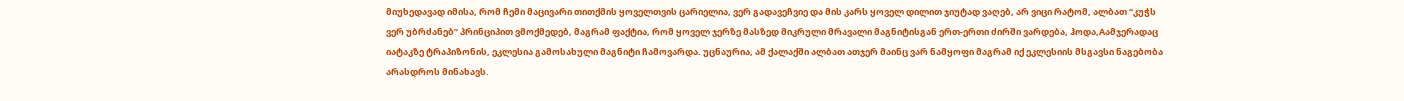მიუხედავად იმისა, რომ ჩემი მაცივარი თითქმის ყოველთვის ცარიელია, ვერ გადავეჩვიე და მის კარს ყოველ დილით ჯიუტად ვაღებ, არ ვიცი რატომ, ალბათ “კუჭს ვერ უბრძანებ” პრინციპით ვმოქმედებ, მაგრამ ფაქტია, რომ ყოველ ჯერზე მასზედ მიკრული მრავალი მაგნიტისგან ერთ-ერთი ძირში ვარდება, ჰოდა,Aამჯერადაც იატაკზე ტრაპიზონის, ეკლესია გამოსახული მაგნიტი ჩამოვარდა. უცნაურია, ამ ქალაქში ალბათ ათჯერ მაინც ვარ ნამყოფი მაგრამ იქ ეკლესიის მსგავსი ნაგებობა არასდროს მინახავს.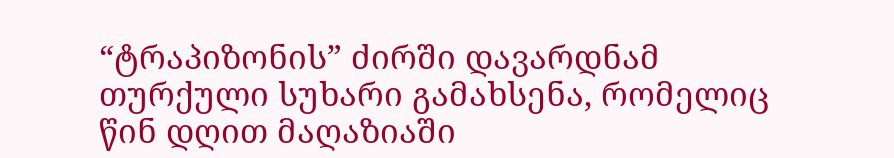“ტრაპიზონის” ძირში დავარდნამ თურქული სუხარი გამახსენა, რომელიც წინ დღით მაღაზიაში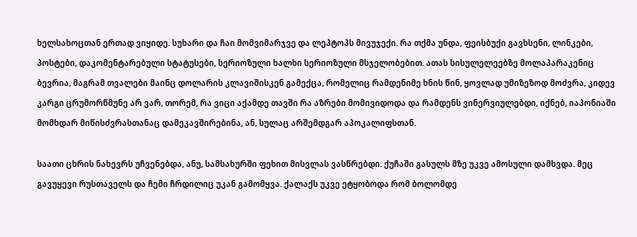ხელსახოცთან ერთად ვიყიდე. სუხარი და ჩაი მომვიმარჯვე და ლეპტოპს მივუჯექი. რა თქმა უნდა, ფეისბუქი გავხსენი, ლინკები, პოსტები, დაკომენტარებული სტატუსები, სერიოზული ხალხი სერიოზული მსჯელობებით. ათას სისულელეებზე მოლაპარაკენიც ბევრია, მაგრამ თვალები მაინც დოლარის კლავიშისკენ გამექცა, რომელიც რამდენიმე ხნის წინ, ყოვლად უმიზეზოდ მოძვრა, კიდევ კარგი ცრუმორწმუნე არ ვარ, თორემ, რა ვიცი აქამდე თავში რა აზრები მომივიდოდა და რამდენს ვინერვიულებდი, იქნებ, იაპონიაში მომხდარ მიწისძვრასთანაც დამეკავშირებინა, ან, სულაც არშემდგარ აპოკალიფსთან.

საათი ცხრის ნახევრს უჩვენებდა, ანუ, სამსახურში ფეხით მისვლას ვასწრებდი. ქუჩაში გასულს მზე უკვე ამოსული დამხვდა. მეც გავუყევი რუსთაველს და ჩემი ჩრდილიც უკან გამომყვა. ქალაქს უკვე ეტყობოდა რომ ბოლომდე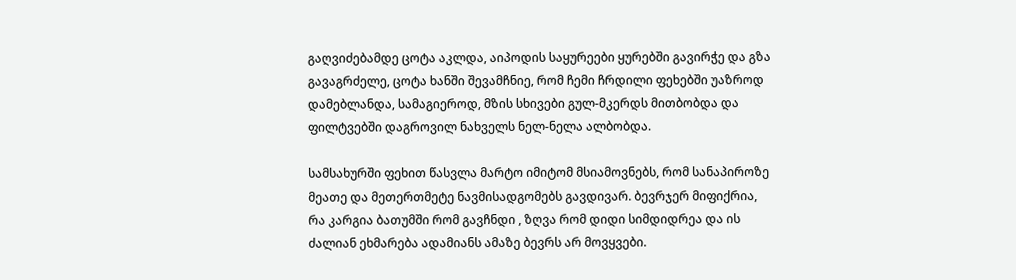გაღვიძებამდე ცოტა აკლდა, აიპოდის საყურეები ყურებში გავირჭე და გზა გავაგრძელე, ცოტა ხანში შევამჩნიე, რომ ჩემი ჩრდილი ფეხებში უაზროდ დამებლანდა, სამაგიეროდ, მზის სხივები გულ-მკერდს მითბობდა და ფილტვებში დაგროვილ ნახველს ნელ-ნელა ალბობდა.

სამსახურში ფეხით წასვლა მარტო იმიტომ მსიამოვნებს, რომ სანაპიროზე მეათე და მეთერთმეტე ნავმისადგომებს გავდივარ. ბევრჯერ მიფიქრია, რა კარგია ბათუმში რომ გავჩნდი , ზღვა რომ დიდი სიმდიდრეა და ის ძალიან ეხმარება ადამიანს ამაზე ბევრს არ მოვყვები.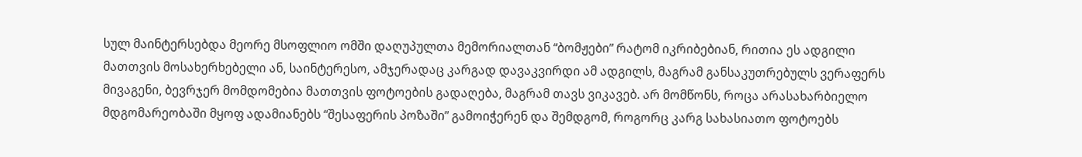სულ მაინტერსებდა მეორე მსოფლიო ომში დაღუპულთა მემორიალთან “ბომჟები” რატომ იკრიბებიან, რითია ეს ადგილი მათთვის მოსახერხებელი ან, საინტერესო, ამჯერადაც კარგად დავაკვირდი ამ ადგილს, მაგრამ განსაკუთრებულს ვერაფერს მივაგენი, ბევრჯერ მომდომებია მათთვის ფოტოების გადაღება, მაგრამ თავს ვიკავებ. არ მომწონს, როცა არასახარბიელო მდგომარეობაში მყოფ ადამიანებს “შესაფერის პოზაში” გამოიჭერენ და შემდგომ, როგორც კარგ სახასიათო ფოტოებს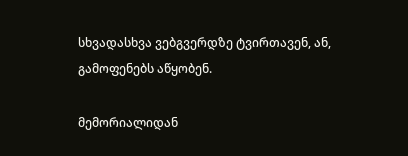სხვადასხვა ვებგვერდზე ტვირთავენ, ან, გამოფენებს აწყობენ.

მემორიალიდან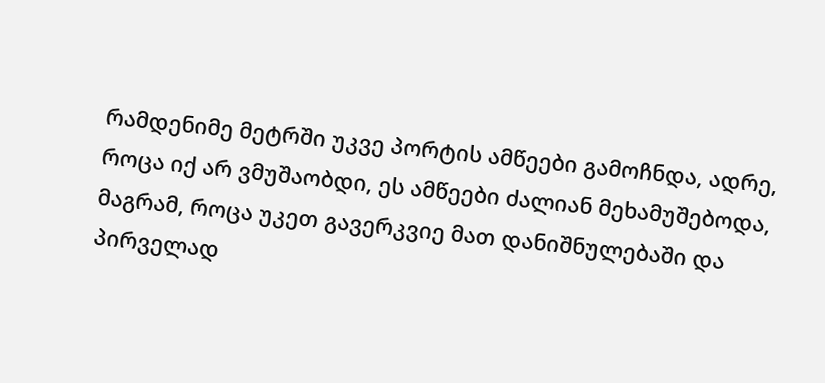რამდენიმე მეტრში უკვე პორტის ამწეები გამოჩნდა, ადრე, როცა იქ არ ვმუშაობდი, ეს ამწეები ძალიან მეხამუშებოდა, მაგრამ, როცა უკეთ გავერკვიე მათ დანიშნულებაში და პირველად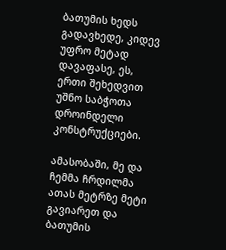ბათუმის ხედს გადავხედე, კიდევ უფრო მეტად დავაფასე, ეს, ერთი შეხედვით უშნო საბჭოთა დროინდელი კონსტრუქციები.

ამასობაში, მე და ჩემმა ჩრდილმა ათას მეტრზე მეტი გავიარეთ და ბათუმის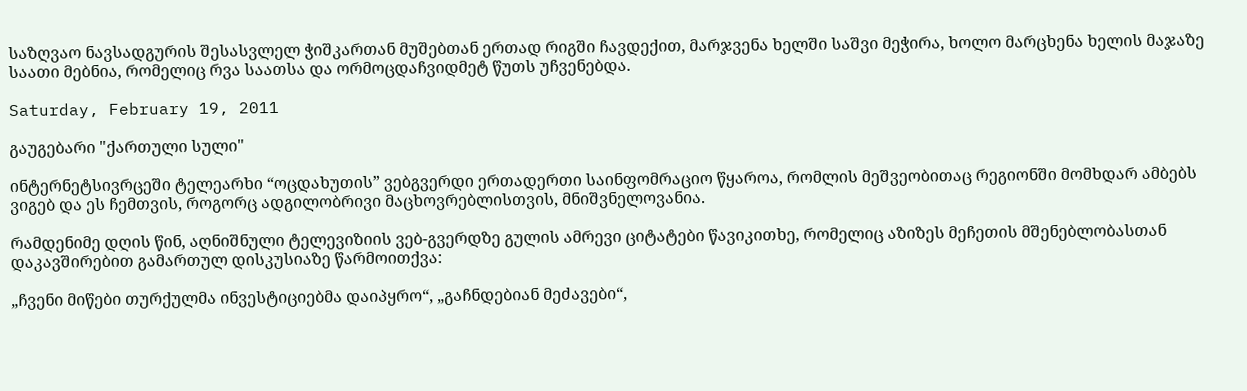საზღვაო ნავსადგურის შესასვლელ ჭიშკართან მუშებთან ერთად რიგში ჩავდექით, მარჯვენა ხელში საშვი მეჭირა, ხოლო მარცხენა ხელის მაჯაზე საათი მებნია, რომელიც რვა საათსა და ორმოცდაჩვიდმეტ წუთს უჩვენებდა.

Saturday, February 19, 2011

გაუგებარი "ქართული სული"

ინტერნეტსივრცეში ტელეარხი “ოცდახუთის” ვებგვერდი ერთადერთი საინფომრაციო წყაროა, რომლის მეშვეობითაც რეგიონში მომხდარ ამბებს ვიგებ და ეს ჩემთვის, როგორც ადგილობრივი მაცხოვრებლისთვის, მნიშვნელოვანია.

რამდენიმე დღის წინ, აღნიშნული ტელევიზიის ვებ-გვერდზე გულის ამრევი ციტატები წავიკითხე, რომელიც აზიზეს მეჩეთის მშენებლობასთან დაკავშირებით გამართულ დისკუსიაზე წარმოითქვა:

„ჩვენი მიწები თურქულმა ინვესტიციებმა დაიპყრო“, „გაჩნდებიან მეძავები“,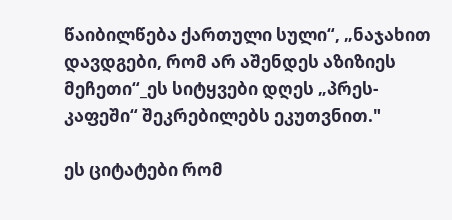წაიბილწება ქართული სული“, „ნაჯახით დავდგები, რომ არ აშენდეს აზიზიეს მეჩეთი“_ეს სიტყვები დღეს „პრეს-კაფეში“ შეკრებილებს ეკუთვნით."

ეს ციტატები რომ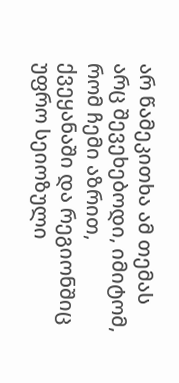არ წამეკითხა ამ თემას არც შევეხებოდი, იმიტომ, რომ ჩემი აზრით, ქვეყანაში და რეგიონშიც უფრო სეიოზული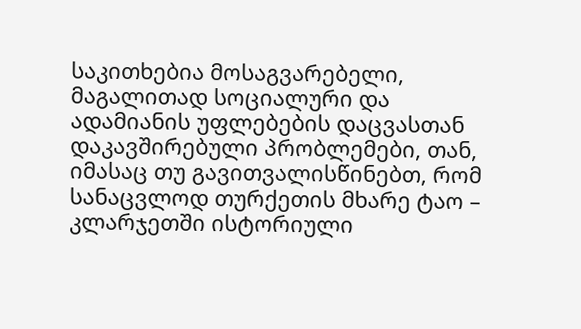საკითხებია მოსაგვარებელი, მაგალითად სოციალური და ადამიანის უფლებების დაცვასთან დაკავშირებული პრობლემები, თან, იმასაც თუ გავითვალისწინებთ, რომ სანაცვლოდ თურქეთის მხარე ტაო – კლარჯეთში ისტორიული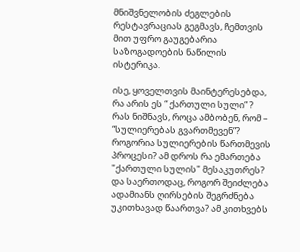მნიშვნელობის ძეგლების რესტავრაციას გეგმავს, ჩემთვის მით უფრო გაუგებარია საზოგადოების ნაწილის ისტერიკა.

ისე, ყოველთვის მაინტერესებდა, რა არის ეს “ ქართული სული” ? რას ნიშნავს, როცა ამბობენ, რომ – “სულიერებას გვართმევენ”? როგორია სულიერების წართმევის პროცესი? ამ დროს რა ემართება "ქართული სულის" მესაკუთრეს? და საერთოდაც, როგორ შეიძლება ადამიანს ღირსების შეგრძნება უკითხავად წაართვა? ამ კითხვებს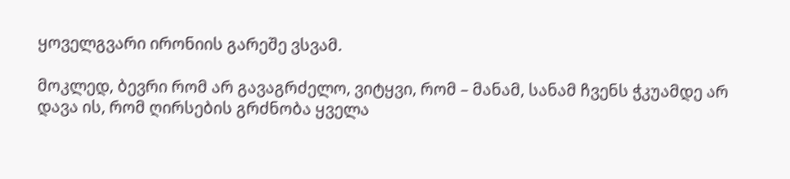ყოველგვარი ირონიის გარეშე ვსვამ.

მოკლედ, ბევრი რომ არ გავაგრძელო, ვიტყვი, რომ – მანამ, სანამ ჩვენს ჭკუამდე არ დავა ის, რომ ღირსების გრძნობა ყველა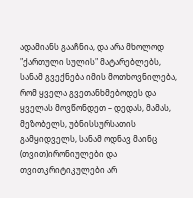ადამიანს გააჩნია, და არა მხოლოდ "ქართული სულის" მატარებლებს, სანამ გვექნება იმის მოთხოვნილება, რომ ყველა გვეთანხმებოდეს და ყველას მოვწონდეთ – დედას, მამას, მეზობელს, უბნისსურსათის გამყიდველს, სანამ ოდნავ მაინც (თვით)ირონიულები და თვითკრიტიკულები არ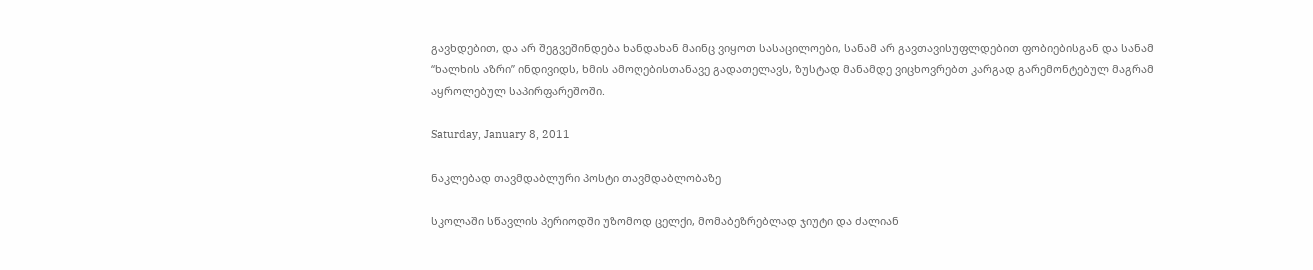გავხდებით, და არ შეგვეშინდება ხანდახან მაინც ვიყოთ სასაცილოები, სანამ არ გავთავისუფლდებით ფობიებისგან და სანამ “ხალხის აზრი” ინდივიდს, ხმის ამოღებისთანავე გადათელავს, ზუსტად მანამდე ვიცხოვრებთ კარგად გარემონტებულ მაგრამ აყროლებულ საპირფარეშოში.

Saturday, January 8, 2011

ნაკლებად თავმდაბლური პოსტი თავმდაბლობაზე

სკოლაში სწავლის პერიოდში უზომოდ ცელქი, მომაბეზრებლად ჯიუტი და ძალიან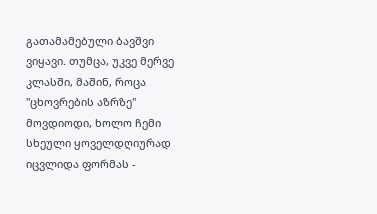გათამამებული ბავშვი ვიყავი. თუმცა, უკვე მერვე კლასში, მაშინ, როცა "ცხოვრების აზრზე" მოვდიოდი, ხოლო ჩემი სხეული ყოველდღიურად იცვლიდა ფორმას -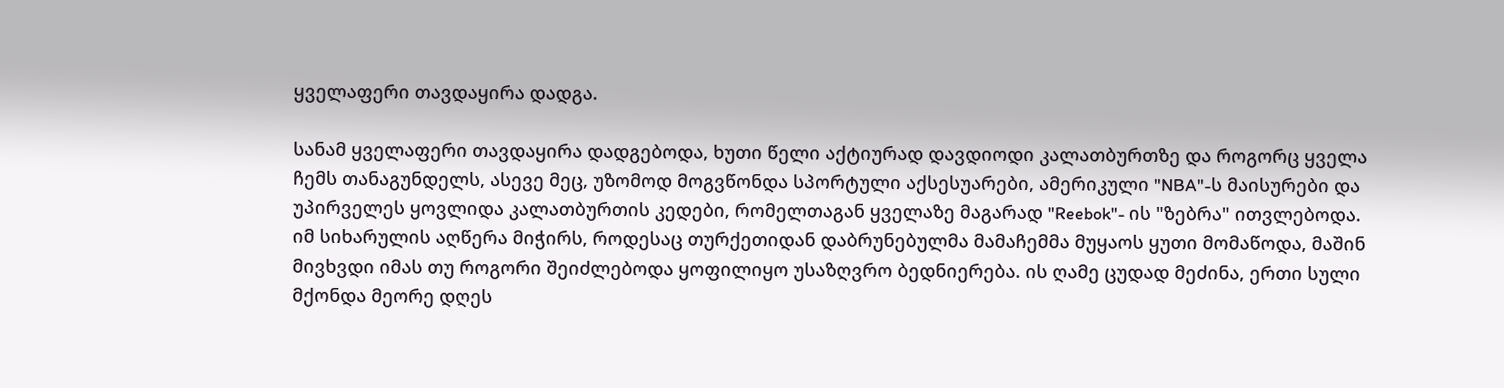ყველაფერი თავდაყირა დადგა.

სანამ ყველაფერი თავდაყირა დადგებოდა, ხუთი წელი აქტიურად დავდიოდი კალათბურთზე და როგორც ყველა ჩემს თანაგუნდელს, ასევე მეც, უზომოდ მოგვწონდა სპორტული აქსესუარები, ამერიკული "NBA"-ს მაისურები და უპირველეს ყოვლიდა კალათბურთის კედები, რომელთაგან ყველაზე მაგარად "Reebok"- ის "ზებრა" ითვლებოდა.
იმ სიხარულის აღწერა მიჭირს, როდესაც თურქეთიდან დაბრუნებულმა მამაჩემმა მუყაოს ყუთი მომაწოდა, მაშინ მივხვდი იმას თუ როგორი შეიძლებოდა ყოფილიყო უსაზღვრო ბედნიერება. ის ღამე ცუდად მეძინა, ერთი სული მქონდა მეორე დღეს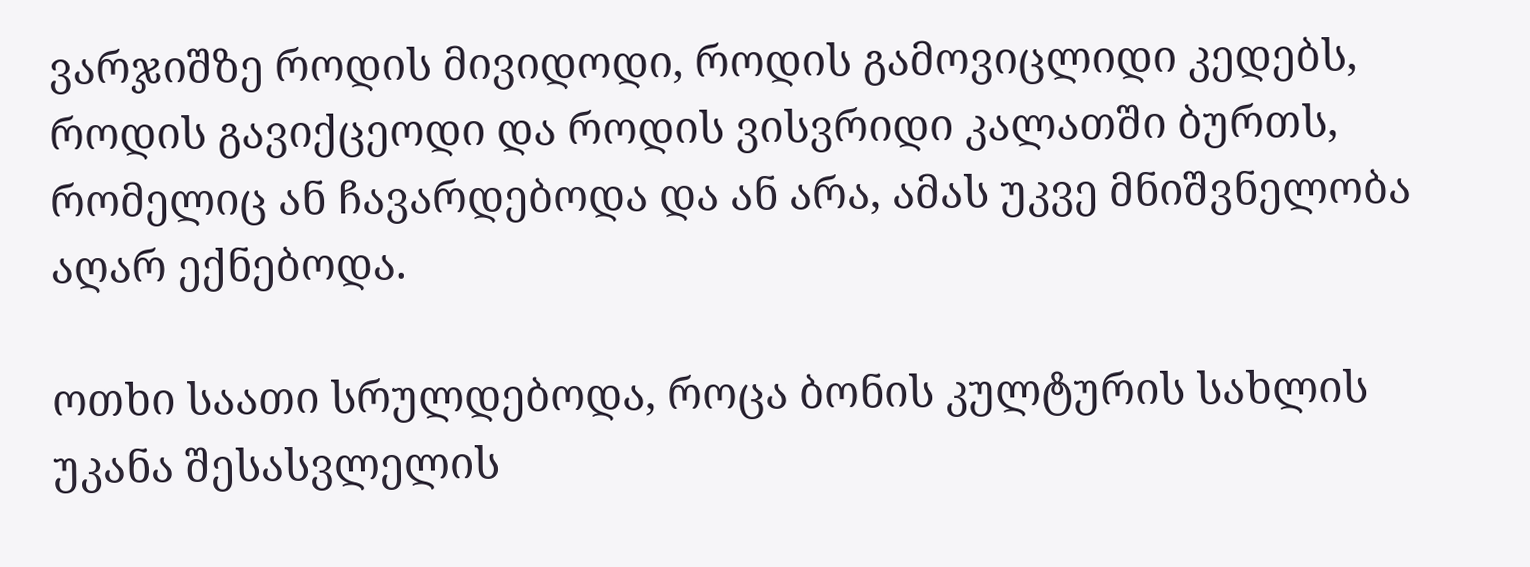ვარჯიშზე როდის მივიდოდი, როდის გამოვიცლიდი კედებს, როდის გავიქცეოდი და როდის ვისვრიდი კალათში ბურთს, რომელიც ან ჩავარდებოდა და ან არა, ამას უკვე მნიშვნელობა აღარ ექნებოდა.

ოთხი საათი სრულდებოდა, როცა ბონის კულტურის სახლის უკანა შესასვლელის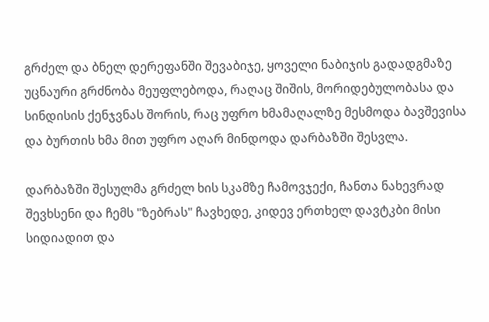გრძელ და ბნელ დერეფანში შევაბიჯე, ყოველი ნაბიჯის გადადგმაზე უცნაური გრძნობა მეუფლებოდა, რაღაც შიშის, მორიდებულობასა და სინდისის ქენჯვნას შორის, რაც უფრო ხმამაღალზე მესმოდა ბავშევისა და ბურთის ხმა მით უფრო აღარ მინდოდა დარბაზში შესვლა.

დარბაზში შესულმა გრძელ ხის სკამზე ჩამოვჯექი, ჩანთა ნახევრად შევხსენი და ჩემს "ზებრას" ჩავხედე, კიდევ ერთხელ დავტკბი მისი სიდიადით და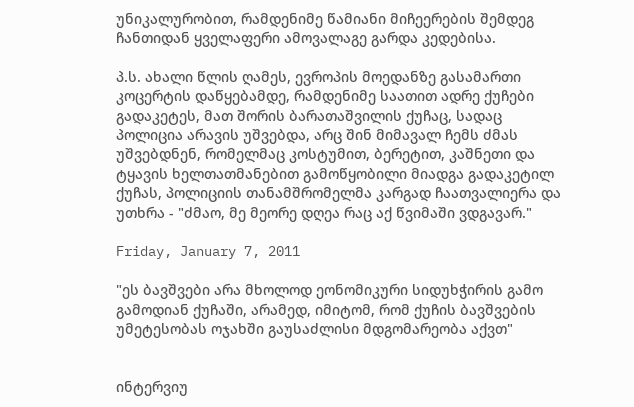უნიკალურობით, რამდენიმე წამიანი მიჩეერების შემდეგ ჩანთიდან ყველაფერი ამოვალაგე გარდა კედებისა.

პ.ს. ახალი წლის ღამეს, ევროპის მოედანზე გასამართი კოცერტის დაწყებამდე, რამდენიმე საათით ადრე ქუჩები გადაკეტეს, მათ შორის ბარათაშვილის ქუჩაც, სადაც პოლიცია არავის უშვებდა, არც შინ მიმავალ ჩემს ძმას უშვებდნენ, რომელმაც კოსტუმით, ბერეტით, კაშნეთი და ტყავის ხელთათმანებით გამოწყობილი მიადგა გადაკეტილ ქუჩას, პოლიციის თანამშრომელმა კარგად ჩაათვალიერა და უთხრა - "ძმაო, მე მეორე დღეა რაც აქ წვიმაში ვდგავარ."

Friday, January 7, 2011

"ეს ბავშვები არა მხოლოდ ეონომიკური სიდუხჭირის გამო გამოდიან ქუჩაში, არამედ, იმიტომ, რომ ქუჩის ბავშვების უმეტესობას ოჯახში გაუსაძლისი მდგომარეობა აქვთ"


ინტერვიუ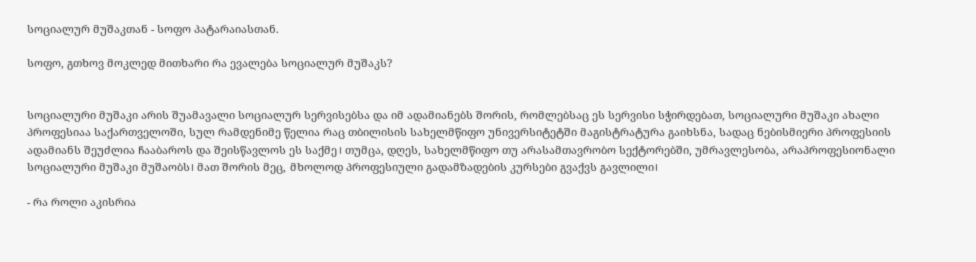სოციალურ მუშაკთან - სოფო პატარაიასთან.

სოფო, გთხოვ მოკლედ მითხარი რა ევალება სოციალურ მუშაკს?


სოციალური მუშაკი არის შუამავალი სოციალურ სერვისებსა და იმ ადამიანებს შორის, რომლებსაც ეს სერვისი სჭირდებათ, სოციალური მუშაკი ახალი პროფესიაა საქართველოში, სულ რამდენიმე წელია რაც თბილისის სახელმწიფო უნივერსიტეტში მაგისტრატურა გაიხსნა, სადაც ნებისმიერი პროფესიის ადამიანს შეუძლია ჩააბაროს და შეისწავლოს ეს საქმე। თუმცა, დღეს, სახელმწიფო თუ არასამთავრობო სექტორებში, უმრავლესობა, არაპროფესიონალი სოციალური მუშაკი მუშაობს। მათ შორის მეც, მხოლოდ პროფესიული გადამზადების კურსები გვაქვს გავლილი।

- რა როლი აკისრია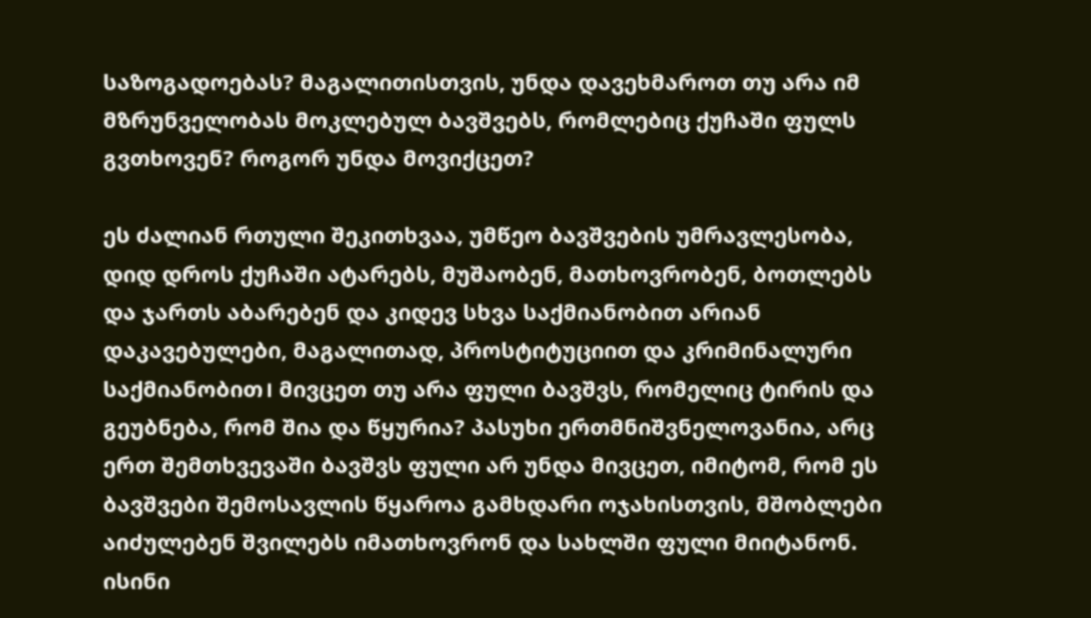საზოგადოებას? მაგალითისთვის, უნდა დავეხმაროთ თუ არა იმ მზრუნველობას მოკლებულ ბავშვებს, რომლებიც ქუჩაში ფულს გვთხოვენ? როგორ უნდა მოვიქცეთ?

ეს ძალიან რთული შეკითხვაა, უმწეო ბავშვების უმრავლესობა, დიდ დროს ქუჩაში ატარებს, მუშაობენ, მათხოვრობენ, ბოთლებს და ჯართს აბარებენ და კიდევ სხვა საქმიანობით არიან დაკავებულები, მაგალითად, პროსტიტუციით და კრიმინალური საქმიანობით। მივცეთ თუ არა ფული ბავშვს, რომელიც ტირის და გეუბნება, რომ შია და წყურია? პასუხი ერთმნიშვნელოვანია, არც ერთ შემთხვევაში ბავშვს ფული არ უნდა მივცეთ, იმიტომ, რომ ეს ბავშვები შემოსავლის წყაროა გამხდარი ოჯახისთვის, მშობლები აიძულებენ შვილებს იმათხოვრონ და სახლში ფული მიიტანონ. ისინი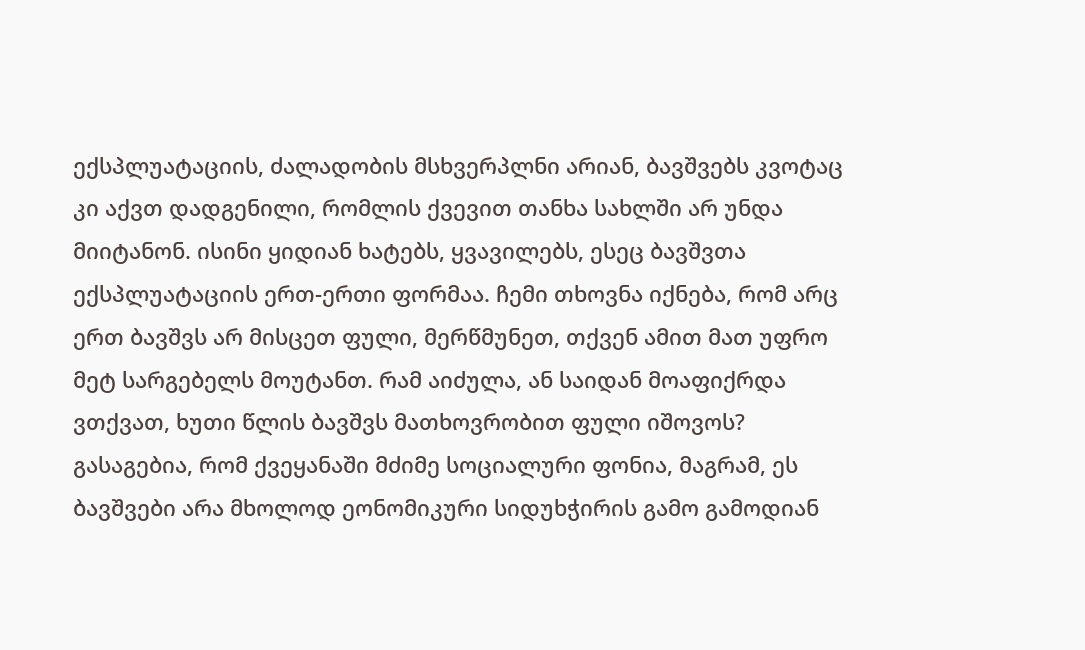ექსპლუატაციის, ძალადობის მსხვერპლნი არიან, ბავშვებს კვოტაც კი აქვთ დადგენილი, რომლის ქვევით თანხა სახლში არ უნდა მიიტანონ. ისინი ყიდიან ხატებს, ყვავილებს, ესეც ბავშვთა ექსპლუატაციის ერთ-ერთი ფორმაა. ჩემი თხოვნა იქნება, რომ არც ერთ ბავშვს არ მისცეთ ფული, მერწმუნეთ, თქვენ ამით მათ უფრო მეტ სარგებელს მოუტანთ. რამ აიძულა, ან საიდან მოაფიქრდა ვთქვათ, ხუთი წლის ბავშვს მათხოვრობით ფული იშოვოს? გასაგებია, რომ ქვეყანაში მძიმე სოციალური ფონია, მაგრამ, ეს ბავშვები არა მხოლოდ ეონომიკური სიდუხჭირის გამო გამოდიან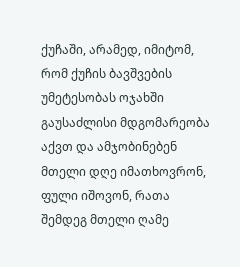ქუჩაში, არამედ, იმიტომ, რომ ქუჩის ბავშვების უმეტესობას ოჯახში გაუსაძლისი მდგომარეობა აქვთ და ამჯობინებენ მთელი დღე იმათხოვრონ, ფული იშოვონ, რათა შემდეგ მთელი ღამე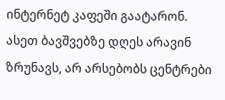ინტერნეტ კაფეში გაატარონ. ასეთ ბავშვებზე დღეს არავინ ზრუნავს, არ არსებობს ცენტრები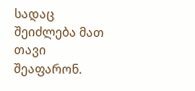სადაც შეიძლება მათ თავი შეაფარონ.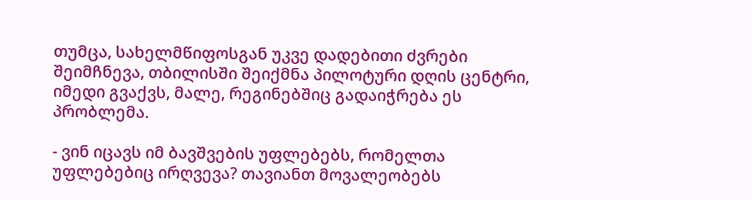თუმცა, სახელმწიფოსგან უკვე დადებითი ძვრები შეიმჩნევა, თბილისში შეიქმნა პილოტური დღის ცენტრი, იმედი გვაქვს, მალე, რეგინებშიც გადაიჭრება ეს პრობლემა.

- ვინ იცავს იმ ბავშვების უფლებებს, რომელთა უფლებებიც ირღვევა? თავიანთ მოვალეობებს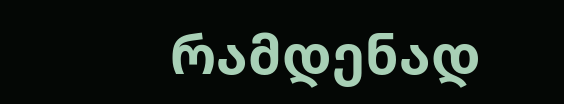რამდენად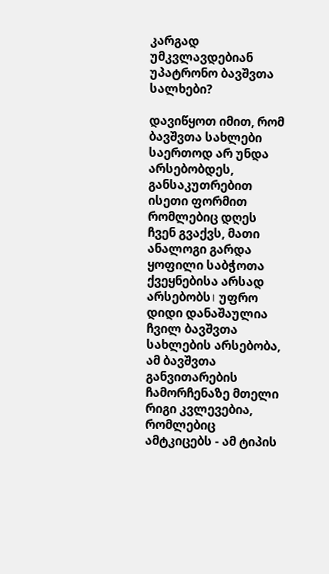კარგად უმკვლავდებიან უპატრონო ბავშვთა სალხები?

დავიწყოთ იმით, რომ ბავშვთა სახლები საერთოდ არ უნდა არსებობდეს, განსაკუთრებით ისეთი ფორმით რომლებიც დღეს ჩვენ გვაქვს, მათი ანალოგი გარდა ყოფილი საბჭოთა ქვეყნებისა არსად არსებობს। უფრო დიდი დანაშაულია ჩვილ ბავშვთა სახლების არსებობა, ამ ბავშვთა განვითარების ჩამორჩენაზე მთელი რიგი კვლევებია, რომლებიც ამტკიცებს - ამ ტიპის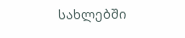სახლებში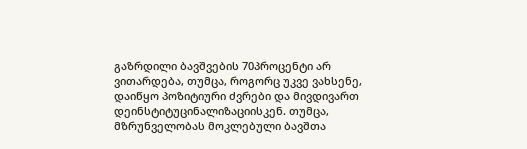გაზრდილი ბავშვების 70პროცენტი არ ვითარდება, თუმცა, როგორც უკვე ვახსენე, დაიწყო პოზიტიური ძვრები და მივდივართ დეინსტიტუცინალიზაციისკენ. თუმცა, მზრუნველობას მოკლებული ბავშთა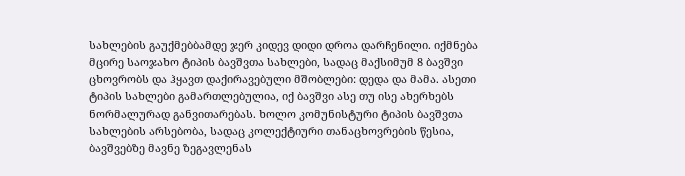სახლების გაუქმებბამდე ჯერ კიდევ დიდი დროა დარჩენილი. იქმნება მცირე საოჯახო ტიპის ბავშვთა სახლები, სადაც მაქსიმუმ 8 ბავშვი ცხოვრობს და ჰყავთ დაქირავებული მშობლები: დედა და მამა. ასეთი ტიპის სახლები გამართლებულია, იქ ბავშვი ასე თუ ისე ახერხებს ნორმალურად განვითარებას. ხოლო კომუნისტური ტიპის ბავშვთა სახლების არსებობა, სადაც კოლექტიური თანაცხოვრების წესია, ბავშვებზე მავნე ზეგავლენას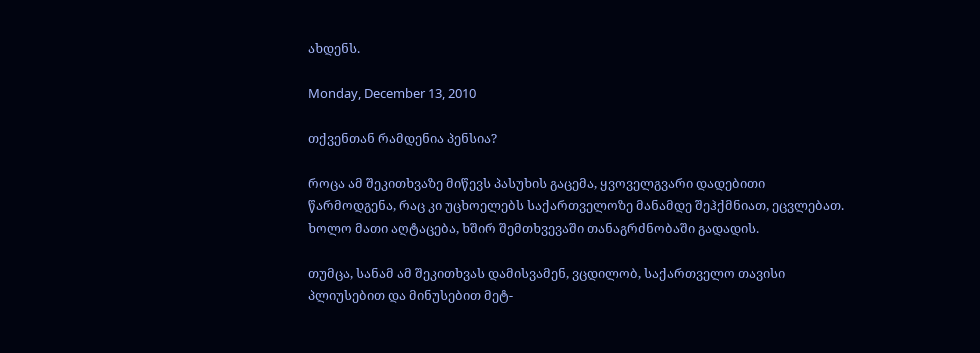ახდენს.

Monday, December 13, 2010

თქვენთან რამდენია პენსია?

როცა ამ შეკითხვაზე მიწევს პასუხის გაცემა, ყვოველგვარი დადებითი წარმოდგენა, რაც კი უცხოელებს საქართველოზე მანამდე შეჰქმნიათ, ეცვლებათ. ხოლო მათი აღტაცება, ხშირ შემთხვევაში თანაგრძნობაში გადადის.

თუმცა, სანამ ამ შეკითხვას დამისვამენ, ვცდილობ, საქართველო თავისი პლიუსებით და მინუსებით მეტ-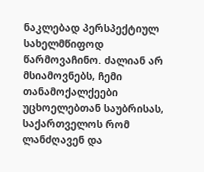ნაკლებად პერსპექტიულ სახელმწიფოდ წარმოვაჩინო. ძალიან არ მსიამოვნებს, ჩემი თანამოქალქეები უცხოელებთან საუბრისას, საქართველოს რომ ლანძღავენ და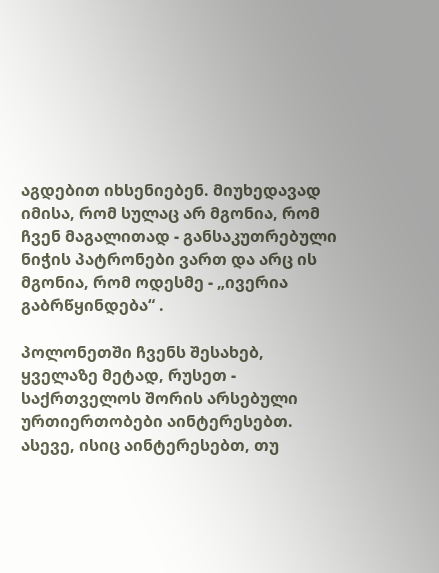აგდებით იხსენიებენ. მიუხედავად იმისა, რომ სულაც არ მგონია, რომ ჩვენ მაგალითად - განსაკუთრებული ნიჭის პატრონები ვართ და არც ის მგონია, რომ ოდესმე - „ივერია გაბრწყინდება“ .

პოლონეთში ჩვენს შესახებ, ყველაზე მეტად, რუსეთ - საქრთველოს შორის არსებული ურთიერთობები აინტერესებთ. ასევე, ისიც აინტერესებთ, თუ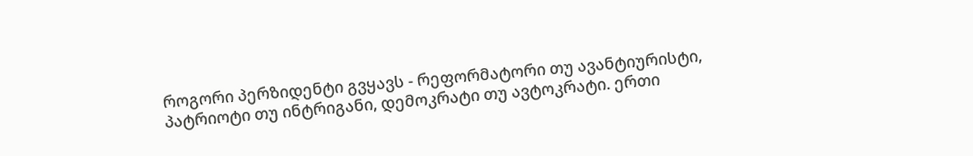როგორი პერზიდენტი გვყავს - რეფორმატორი თუ ავანტიურისტი, პატრიოტი თუ ინტრიგანი, დემოკრატი თუ ავტოკრატი. ერთი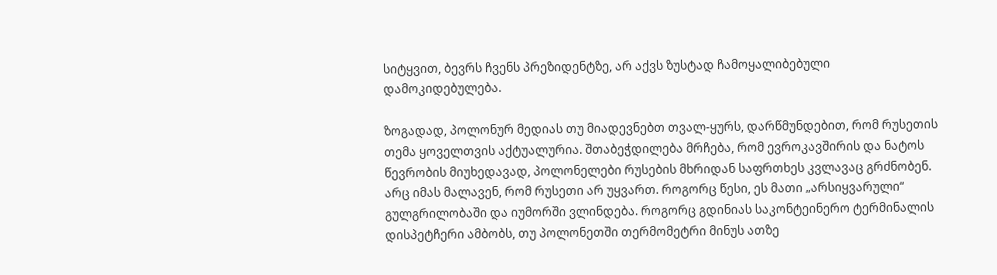სიტყვით, ბევრს ჩვენს პრეზიდენტზე, არ აქვს ზუსტად ჩამოყალიბებული დამოკიდებულება.

ზოგადად, პოლონურ მედიას თუ მიადევნებთ თვალ-ყურს, დარწმუნდებით, რომ რუსეთის თემა ყოველთვის აქტუალურია. შთაბეჭდილება მრჩება, რომ ევროკავშირის და ნატოს წევრობის მიუხედავად, პოლონელები რუსების მხრიდან საფრთხეს კვლავაც გრძნობენ. არც იმას მალავენ, რომ რუსეთი არ უყვართ. როგორც წესი, ეს მათი „არსიყვარული“ გულგრილობაში და იუმორში ვლინდება. როგორც გდინიას საკონტეინერო ტერმინალის დისპეტჩერი ამბობს, თუ პოლონეთში თერმომეტრი მინუს ათზე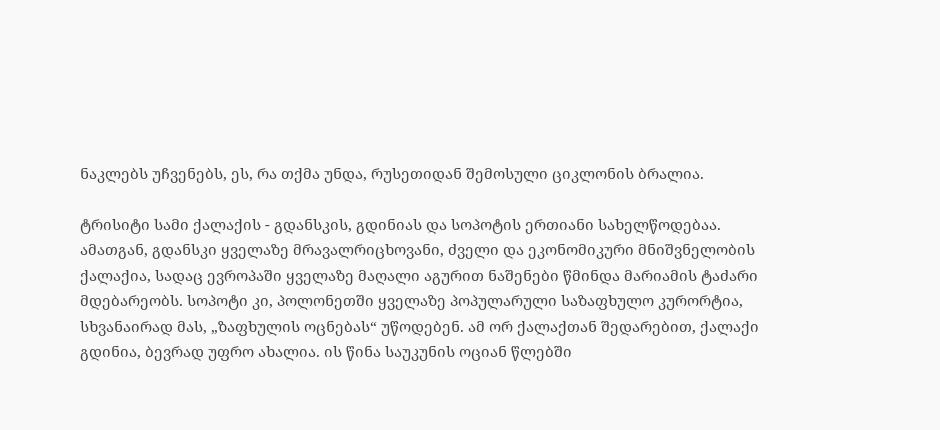ნაკლებს უჩვენებს, ეს, რა თქმა უნდა, რუსეთიდან შემოსული ციკლონის ბრალია.

ტრისიტი სამი ქალაქის - გდანსკის, გდინიას და სოპოტის ერთიანი სახელწოდებაა. ამათგან, გდანსკი ყველაზე მრავალრიცხოვანი, ძველი და ეკონომიკური მნიშვნელობის ქალაქია, სადაც ევროპაში ყველაზე მაღალი აგურით ნაშენები წმინდა მარიამის ტაძარი მდებარეობს. სოპოტი კი, პოლონეთში ყველაზე პოპულარული საზაფხულო კურორტია, სხვანაირად მას, „ზაფხულის ოცნებას“ უწოდებენ. ამ ორ ქალაქთან შედარებით, ქალაქი გდინია, ბევრად უფრო ახალია. ის წინა საუკუნის ოციან წლებში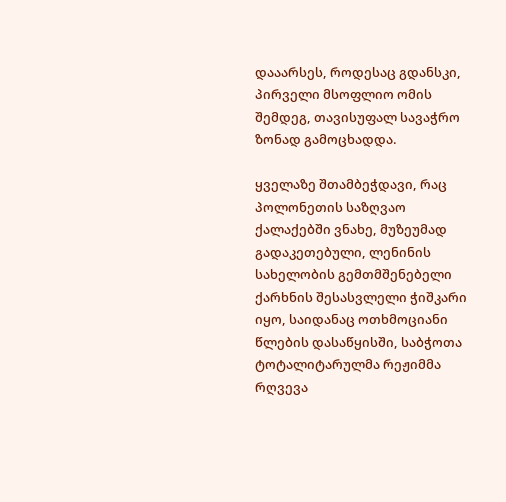დააარსეს, როდესაც გდანსკი, პირველი მსოფლიო ომის შემდეგ, თავისუფალ სავაჭრო ზონად გამოცხადდა.

ყველაზე შთამბეჭდავი, რაც პოლონეთის საზღვაო ქალაქებში ვნახე, მუზეუმად გადაკეთებული, ლენინის სახელობის გემთმშენებელი ქარხნის შესასვლელი ჭიშკარი იყო, საიდანაც ოთხმოციანი წლების დასაწყისში, საბჭოთა ტოტალიტარულმა რეჟიმმა რღვევა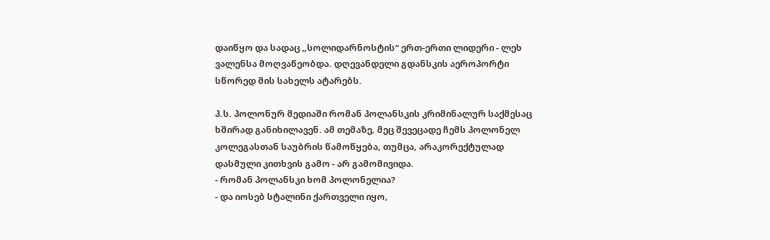დაიწყო და სადაც „სოლიდარნოსტის“ ერთ-ერთი ლიდერი - ლეხ ვალენსა მოღვაწეობდა. დღევანდელი გდანსკის აეროპორტი სწორედ მის სახელს ატარებს.

პ.ს. პოლონურ მედიაში რომან პოლანსკის კრიმინალურ საქმესაც ხშირად განიხილავენ. ამ თემაზე, მეც შევეცადე ჩემს პოლონელ კოლეგასთან საუბრის წამოწყება, თუმცა, არაკორექტულად დასმული კითხვის გამო - არ გამომივიდა.
- რომან პოლანსკი ხომ პოლონელია?
- და იოსებ სტალინი ქართველი იყო,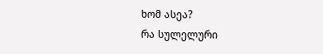ხომ ასეა?
რა სულელური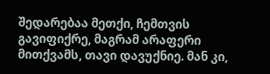შედარებაა მეთქი, ჩემთვის გავიფიქრე, მაგრამ არაფერი მითქვამს, თავი დავუქნიე. მან კი,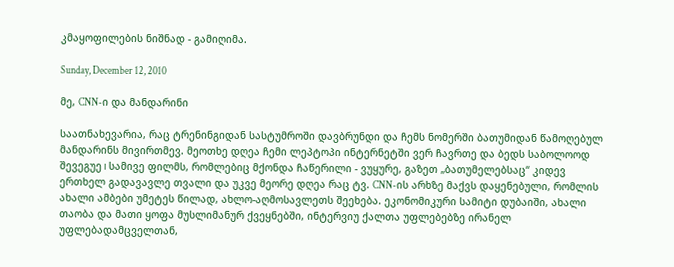კმაყოფილების ნიშნად - გამიღიმა.

Sunday, December 12, 2010

მე, CNN-ი და მანდარინი

საათნახევარია, რაც ტრენინგიდან სასტუმროში დავბრუნდი და ჩემს ნომერში ბათუმიდან წამოღებულ მანდარინს მივირთმევ. მეოთხე დღეა ჩემი ლეპტოპი ინტერნეტში ვერ ჩავრთე და ბედს საბოლოოდ შევეგუე। სამივე ფილმს, რომლებიც მქონდა ჩაწერილი - ვუყურე, გაზეთ „ბათუმელებსაც“ კიდევ ერთხელ გადავავლე თვალი და უკვე მეორე დღეა რაც ტვ. CNN-ის არხზე მაქვს დაყენებული, რომლის ახალი ამბები უმეტეს წილად, ახლო-აღმოსავლეთს შეეხება. ეკონომიკური სამიტი დუბაიში, ახალი თაობა და მათი ყოფა მუსლიმანურ ქვეყნებში, ინტერვიუ ქალთა უფლებებზე ირანელ უფლებადამცველთან,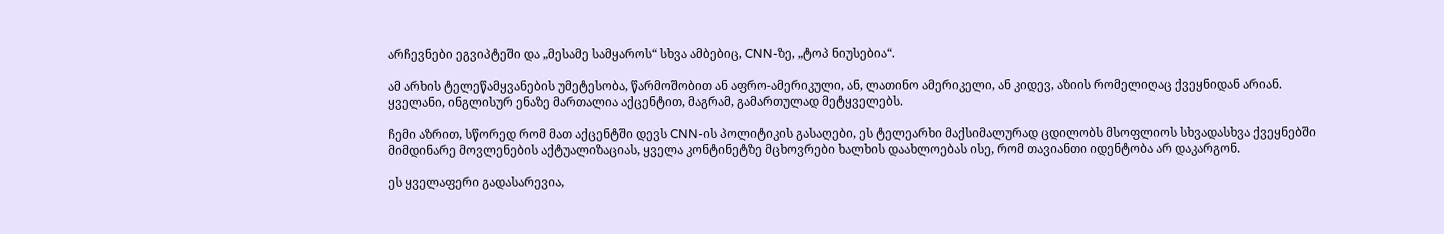არჩევნები ეგვიპტეში და „მესამე სამყაროს“ სხვა ამბებიც, CNN-ზე, „ტოპ ნიუსებია“.

ამ არხის ტელეწამყვანების უმეტესობა, წარმოშობით ან აფრო-ამერიკული, ან, ლათინო ამერიკელი, ან კიდევ, აზიის რომელიღაც ქვეყნიდან არიან. ყველანი, ინგლისურ ენაზე მართალია აქცენტით, მაგრამ, გამართულად მეტყველებს.

ჩემი აზრით, სწორედ რომ მათ აქცენტში დევს CNN-ის პოლიტიკის გასაღები, ეს ტელეარხი მაქსიმალურად ცდილობს მსოფლიოს სხვადასხვა ქვეყნებში მიმდინარე მოვლენების აქტუალიზაციას, ყველა კონტინეტზე მცხოვრები ხალხის დაახლოებას ისე, რომ თავიანთი იდენტობა არ დაკარგონ.

ეს ყველაფერი გადასარევია,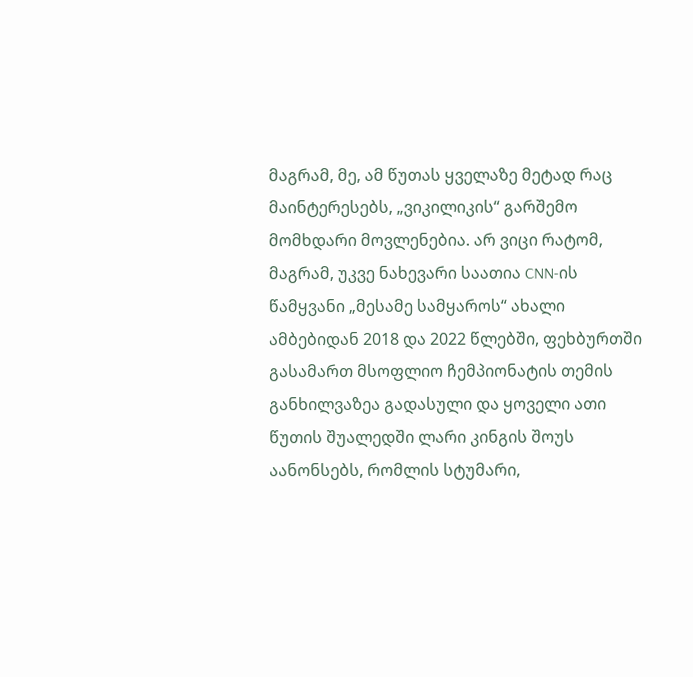მაგრამ, მე, ამ წუთას ყველაზე მეტად რაც მაინტერესებს, „ვიკილიკის“ გარშემო მომხდარი მოვლენებია. არ ვიცი რატომ, მაგრამ, უკვე ნახევარი საათია CNN-ის წამყვანი „მესამე სამყაროს“ ახალი ამბებიდან 2018 და 2022 წლებში, ფეხბურთში გასამართ მსოფლიო ჩემპიონატის თემის განხილვაზეა გადასული და ყოველი ათი წუთის შუალედში ლარი კინგის შოუს აანონსებს, რომლის სტუმარი,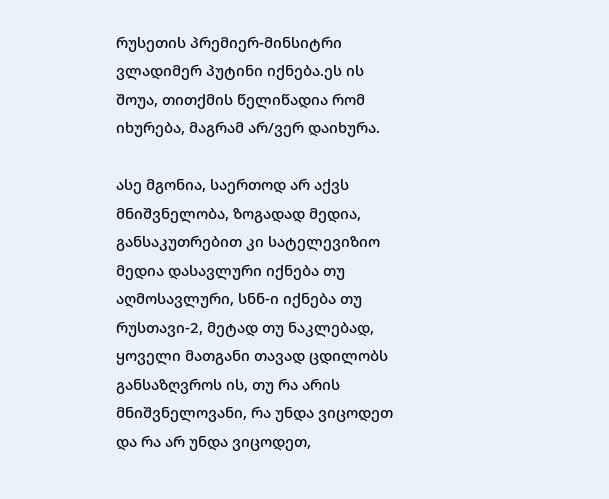რუსეთის პრემიერ-მინსიტრი ვლადიმერ პუტინი იქნება.ეს ის შოუა, თითქმის წელიწადია რომ იხურება, მაგრამ არ/ვერ დაიხურა.

ასე მგონია, საერთოდ არ აქვს მნიშვნელობა, ზოგადად მედია, განსაკუთრებით კი სატელევიზიო მედია დასავლური იქნება თუ აღმოსავლური, სნნ-ი იქნება თუ რუსთავი-2, მეტად თუ ნაკლებად, ყოველი მათგანი თავად ცდილობს განსაზღვროს ის, თუ რა არის მნიშვნელოვანი, რა უნდა ვიცოდეთ და რა არ უნდა ვიცოდეთ,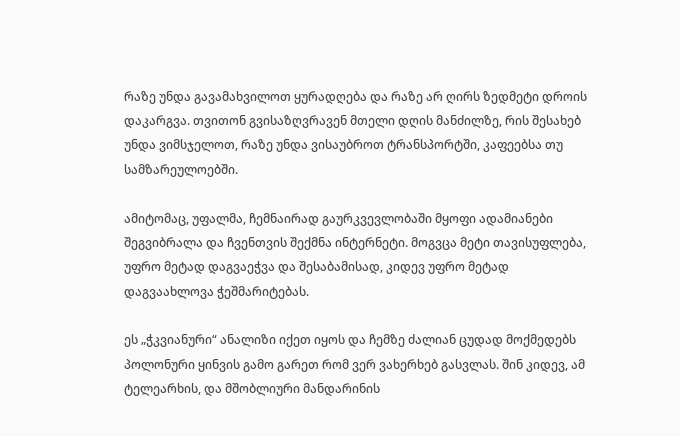რაზე უნდა გავამახვილოთ ყურადღება და რაზე არ ღირს ზედმეტი დროის დაკარგვა. თვითონ გვისაზღვრავენ მთელი დღის მანძილზე, რის შესახებ უნდა ვიმსჯელოთ, რაზე უნდა ვისაუბროთ ტრანსპორტში, კაფეებსა თუ სამზარეულოებში.

ამიტომაც, უფალმა, ჩემნაირად გაურკვევლობაში მყოფი ადამიანები შეგვიბრალა და ჩვენთვის შექმნა ინტერნეტი. მოგვცა მეტი თავისუფლება, უფრო მეტად დაგვაეჭვა და შესაბამისად, კიდევ უფრო მეტად დაგვაახლოვა ჭეშმარიტებას.

ეს „ჭკვიანური“ ანალიზი იქეთ იყოს და ჩემზე ძალიან ცუდად მოქმედებს პოლონური ყინვის გამო გარეთ რომ ვერ ვახერხებ გასვლას. შინ კიდევ, ამ ტელეარხის, და მშობლიური მანდარინის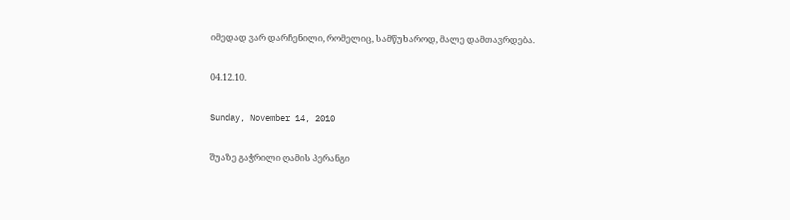იმედად ვარ დარჩენილი, რომელიც, სამწუხაროდ, მალე დამთავრდება.

04.12.10.

Sunday, November 14, 2010

შუაზე გაჭრილი ღამის პერანგი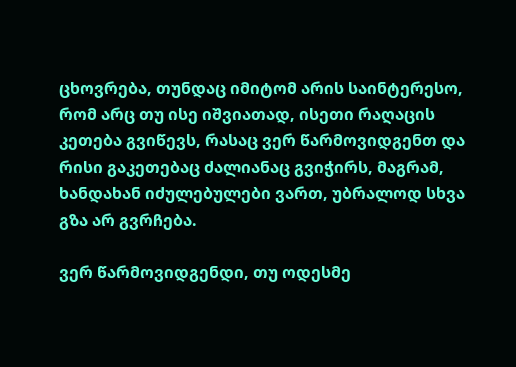ცხოვრება, თუნდაც იმიტომ არის საინტერესო, რომ არც თუ ისე იშვიათად, ისეთი რაღაცის კეთება გვიწევს, რასაც ვერ წარმოვიდგენთ და რისი გაკეთებაც ძალიანაც გვიჭირს, მაგრამ, ხანდახან იძულებულები ვართ, უბრალოდ სხვა გზა არ გვრჩება.

ვერ წარმოვიდგენდი, თუ ოდესმე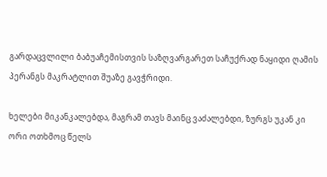გარდაცვლილი ბაბუაჩემისთვის საზღვარგარეთ საჩუქრად ნაყიდი ღამის პერანგს მაკრატლით შუაზე გავჭრიდი.

ხელები მიკანკალებდა, მაგრამ თავს მაინც ვაძალებდი, ზურგს უკან კი ორი ოთხმოც წელს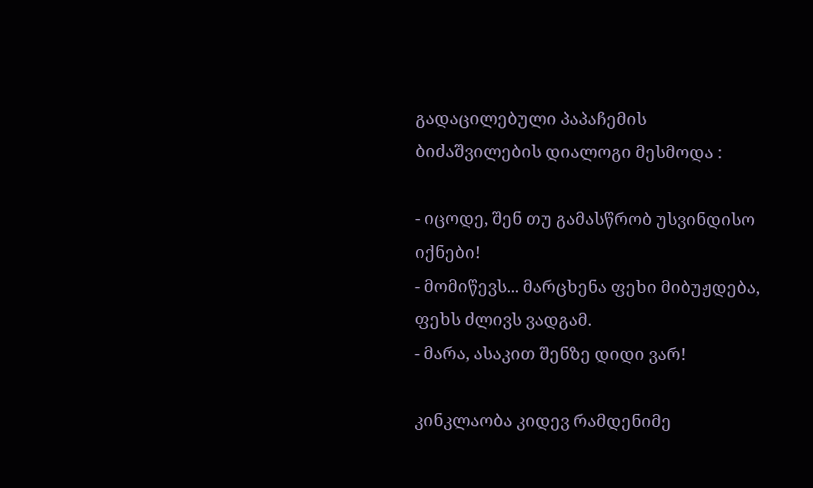გადაცილებული პაპაჩემის ბიძაშვილების დიალოგი მესმოდა :

- იცოდე, შენ თუ გამასწრობ უსვინდისო იქნები!
- მომიწევს... მარცხენა ფეხი მიბუჟდება, ფეხს ძლივს ვადგამ.
- მარა, ასაკით შენზე დიდი ვარ!

კინკლაობა კიდევ რამდენიმე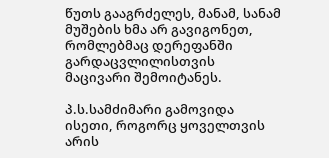წუთს გააგრძელეს, მანამ, სანამ მუშების ხმა არ გავიგონეთ, რომლებმაც დერეფანში გარდაცვლილისთვის მაცივარი შემოიტანეს.

პ.ს.სამძიმარი გამოვიდა ისეთი, როგორც ყოველთვის არის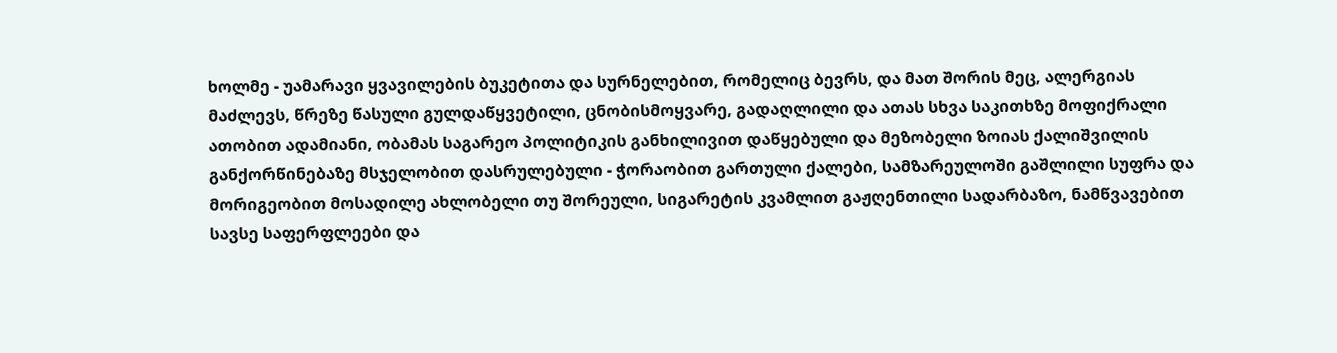ხოლმე - უამარავი ყვავილების ბუკეტითა და სურნელებით, რომელიც ბევრს, და მათ შორის მეც, ალერგიას მაძლევს, წრეზე წასული გულდაწყვეტილი, ცნობისმოყვარე, გადაღლილი და ათას სხვა საკითხზე მოფიქრალი ათობით ადამიანი, ობამას საგარეო პოლიტიკის განხილივით დაწყებული და მეზობელი ზოიას ქალიშვილის განქორწინებაზე მსჯელობით დასრულებული - ჭორაობით გართული ქალები, სამზარეულოში გაშლილი სუფრა და მორიგეობით მოსადილე ახლობელი თუ შორეული, სიგარეტის კვამლით გაჟღენთილი სადარბაზო, ნამწვავებით სავსე საფერფლეები და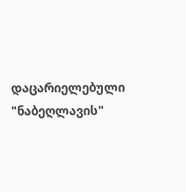დაცარიელებული "ნაბეღლავის"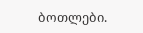ბოთლები.